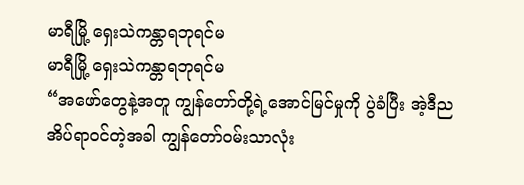မာရီမြို့ ရှေးသဲကန္တာရဘုရင်မ
မာရီမြို့ ရှေးသဲကန္တာရဘုရင်မ
“အဖော်တွေနဲ့အတူ ကျွန်တော်တို့ရဲ့အောင်မြင်မှုကို ပွဲခံပြီး အဲ့ဒီည အိပ်ရာဝင်တဲ့အခါ ကျွန်တော်ဝမ်းသာလုံး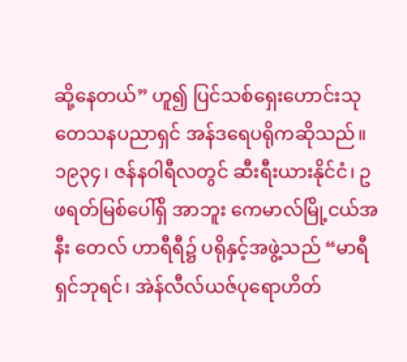ဆို့နေတယ်” ဟူ၍ ပြင်သစ်ရှေးဟောင်းသုတေသနပညာရှင် အန်ဒရေပရိုကဆိုသည်။ ၁၉၃၄၊ ဇန်နဝါရီလတွင် ဆီးရီးယားနိုင်ငံ၊ ဥဖရတ်မြစ်ပေါ်ရှိ အာဘူး ကေမာလ်မြို့ငယ်အနီး တေလ် ဟာရီရီ၌ ပရိုနှင့်အဖွဲ့သည် “မာရီရှင်ဘုရင်၊ အဲန်လီလ်ယဇ်ပုရောဟိတ်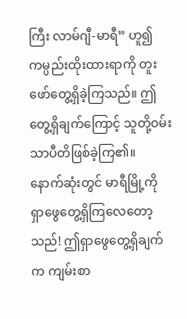ကြီး လာမ်ဂျီ-မာရီ” ဟူ၍ ကမ္ပည်းထိုးထားရာကို တူးဖော်တွေ့ရှိခဲ့ကြသည်။ ဤတွေ့ရှိချက်ကြောင့် သူတို့ဝမ်းသာပီတိဖြစ်ခဲ့ကြ၏။
နောက်ဆုံးတွင် မာရီမြို့ကို ရှာဖွေတွေ့ရှိကြလေတော့သည်! ဤရှာဖွေတွေ့ရှိချက်က ကျမ်းစာ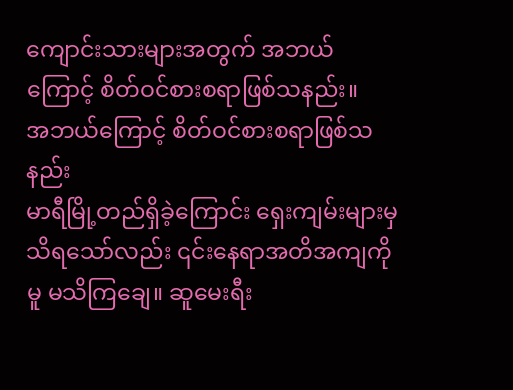ကျောင်းသားများအတွက် အဘယ်ကြောင့် စိတ်ဝင်စားစရာဖြစ်သနည်း။
အဘယ်ကြောင့် စိတ်ဝင်စားစရာဖြစ်သနည်း
မာရီမြို့တည်ရှိခဲ့ကြောင်း ရှေးကျမ်းများမှ သိရသော်လည်း ၎င်းနေရာအတိအကျကိုမူ မသိကြချေ။ ဆူမေးရီး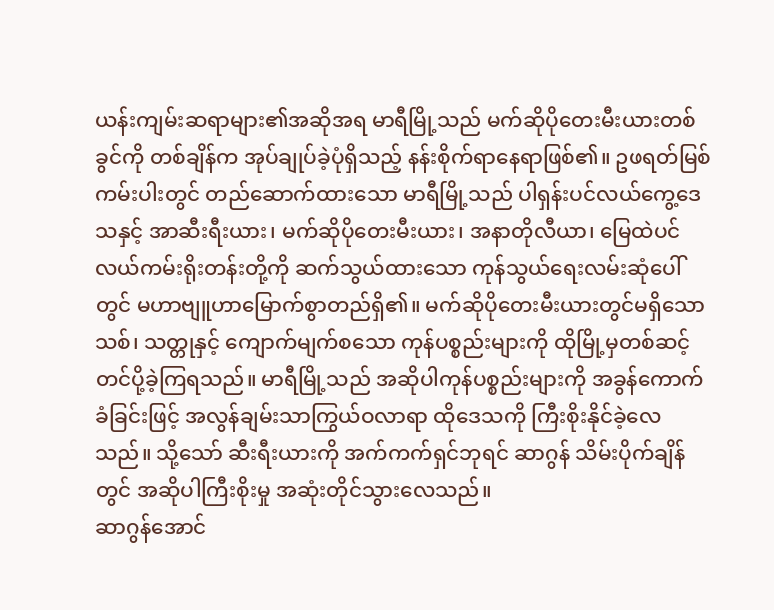ယန်းကျမ်းဆရာများ၏အဆိုအရ မာရီမြို့သည် မက်ဆိုပိုတေးမီးယားတစ်ခွင်ကို တစ်ချိန်က အုပ်ချုပ်ခဲ့ပုံရှိသည့် နန်းစိုက်ရာနေရာဖြစ်၏။ ဥဖရတ်မြစ်ကမ်းပါးတွင် တည်ဆောက်ထားသော မာရီမြို့သည် ပါရှန်းပင်လယ်ကွေ့ဒေသနှင့် အာဆီးရီးယား၊ မက်ဆိုပိုတေးမီးယား၊ အနာတိုလီယာ၊ မြေထဲပင်လယ်ကမ်းရိုးတန်းတို့ကို ဆက်သွယ်ထားသော ကုန်သွယ်ရေးလမ်းဆုံပေါ်တွင် မဟာဗျူဟာမြောက်စွာတည်ရှိ၏။ မက်ဆိုပိုတေးမီးယားတွင်မရှိသော သစ်၊ သတ္တုနှင့် ကျောက်မျက်စသော ကုန်ပစ္စည်းများကို ထိုမြို့မှတစ်ဆင့် တင်ပို့ခဲ့ကြရသည်။ မာရီမြို့သည် အဆိုပါကုန်ပစ္စည်းများကို အခွန်ကောက်ခံခြင်းဖြင့် အလွန်ချမ်းသာကြွယ်ဝလာရာ ထိုဒေသကို ကြီးစိုးနိုင်ခဲ့လေသည်။ သို့သော် ဆီးရီးယားကို အက်ကက်ရှင်ဘုရင် ဆာဂွန် သိမ်းပိုက်ချိန်တွင် အဆိုပါကြီးစိုးမှု အဆုံးတိုင်သွားလေသည်။
ဆာဂွန်အောင်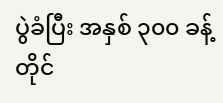ပွဲခံပြီး အနှစ် ၃၀၀ ခန့်တိုင်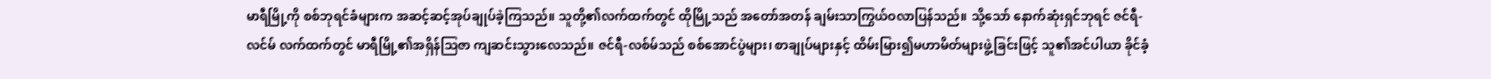မာရီမြို့ကို စစ်ဘုရင်ခံများက အဆင့်ဆင့်အုပ်ချုပ်ခဲ့ကြသည်။ သူတို့၏လက်ထက်တွင် ထိုမြို့သည် အတော်အတန် ချမ်းသာကြွယ်ဝလာပြန်သည်။ သို့သော် နောက်ဆုံးရှင်ဘုရင် ဇင်ရီ-လင်မ် လက်ထက်တွင် မာရီမြို့၏အရှိန်သြဇာ ကျဆင်းသွားလေသည်။ ဇင်ရီ-လစ်မ်သည် စစ်အောင်ပွဲများ၊ စာချုပ်များနှင့် ထိမ်းမြား၍မဟာမိတ်များဖွဲ့ခြင်းဖြင့် သူ၏အင်ပါယာ ခိုင်ခံ့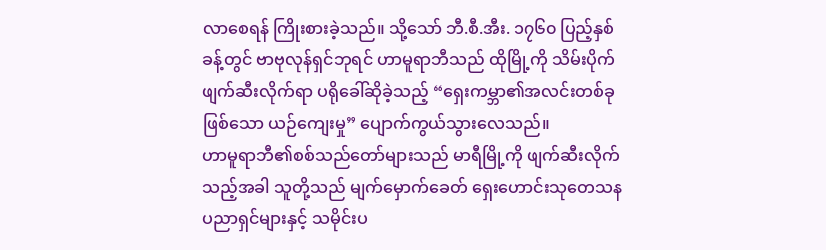လာစေရန် ကြိုးစားခဲ့သည်။ သို့သော် ဘီ.စီ.အီး. ၁၇၆၀ ပြည့်နှစ်ခန့်တွင် ဗာဗုလုန်ရှင်ဘုရင် ဟာမူရာဘီသည် ထိုမြို့ကို သိမ်းပိုက်ဖျက်ဆီးလိုက်ရာ ပရိုခေါ်ဆိုခဲ့သည့် “ရှေးကမ္ဘာ၏အလင်းတစ်ခုဖြစ်သော ယဉ်ကျေးမှု” ပျောက်ကွယ်သွားလေသည်။
ဟာမူရာဘီ၏စစ်သည်တော်များသည် မာရီမြို့ကို ဖျက်ဆီးလိုက်သည့်အခါ သူတို့သည် မျက်မှောက်ခေတ် ရှေးဟောင်းသုတေသနပညာရှင်များနှင့် သမိုင်းပ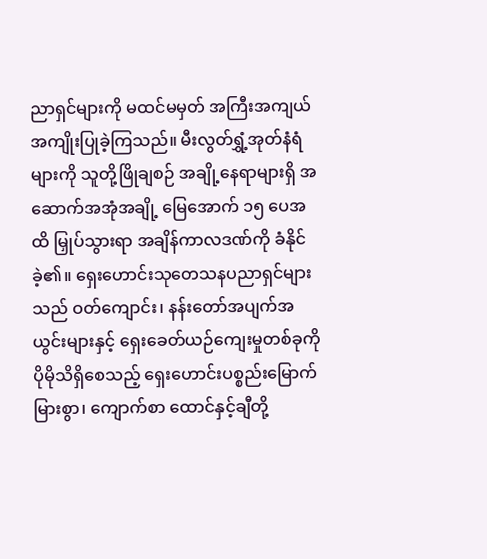ညာရှင်များကို မထင်မမှတ် အကြီးအကျယ်အကျိုးပြုခဲ့ကြသည်။ မီးလွတ်ရွှံ့အုတ်နံရံများကို သူတို့ဖြိုချစဉ် အချို့နေရာများရှိ အဆောက်အအုံအချို့ မြေအောက် ၁၅ ပေအထိ မြှုပ်သွားရာ အချိန်ကာလဒဏ်ကို ခံနိုင်ခဲ့၏။ ရှေးဟောင်းသုတေသနပညာရှင်များသည် ဝတ်ကျောင်း၊ နန်းတော်အပျက်အယွင်းများနှင့် ရှေးခေတ်ယဉ်ကျေးမှုတစ်ခုကို ပိုမိုသိရှိစေသည့် ရှေးဟောင်းပစ္စည်းမြောက်မြားစွာ၊ ကျောက်စာ ထောင်နှင့်ချီတို့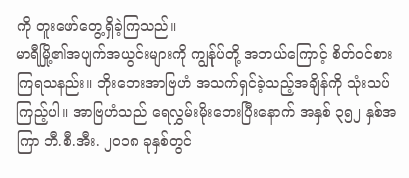ကို တူးဖော်တွေ့ရှိခဲ့ကြသည်။
မာရီမြို့၏အပျက်အယွင်းများကို ကျွန်ုပ်တို့ အဘယ်ကြောင့် စိတ်ဝင်စားကြရသနည်း။ ဘိုးဘေးအာဗြဟံ အသက်ရှင်ခဲ့သည့်အချိန်ကို သုံးသပ်ကြည့်ပါ။ အာဗြဟံသည် ရေလွှမ်းမိုးဘေးပြီးနောက် အနှစ် ၃၅၂ နှစ်အကြာ ဘီ.စီ.အီး. ၂၀၁၈ ခုနှစ်တွင်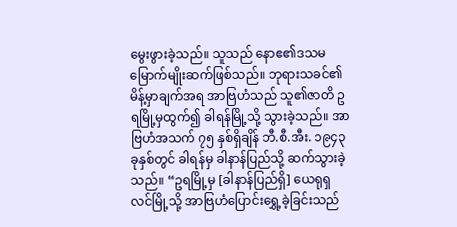မွေးဖွားခဲ့သည်။ သူသည် နောဧ၏ဒသမမြောက်မျိုးဆက်ဖြစ်သည်။ ဘုရားသခင်၏မိန့်မှာချက်အရ အာဗြဟံသည် သူ၏ဇာတိ ဥရမြို့မှထွက်၍ ခါရန်မြို့သို့ သွားခဲ့သည်။ အာဗြဟံအသက် ၇၅ နှစ်ရှိချိန် ဘီ.စီ.အီး. ၁၉၄၃ ခုနှစ်တွင် ခါရန်မှ ခါနာန်ပြည်သို့ ဆက်သွားခဲ့သည်။ “ဥရမြို့မှ [ခါနာန်ပြည်ရှိ] ယေရုရှလင်မြို့သို့ အာဗြဟံပြောင်းရွှေ့ခဲ့ခြင်းသည်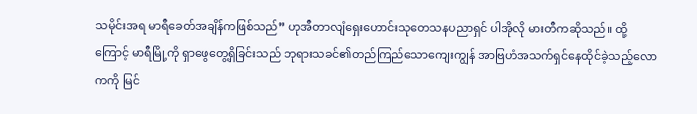သမိုင်းအရ မာရီခေတ်အချိန်ကဖြစ်သည်” ဟုအီတာလျံရှေးဟောင်းသုတေသနပညာရှင် ပါအိုလို မားတီကဆိုသည်။ ထို့ကြောင့် မာရီမြို့ကို ရှာဖွေတွေ့ရှိခြင်းသည် ဘုရားသခင်၏တည်ကြည်သောကျေးကျွန် အာဗြဟံအသက်ရှင်နေထိုင်ခဲ့သည့်လောကကို မြင်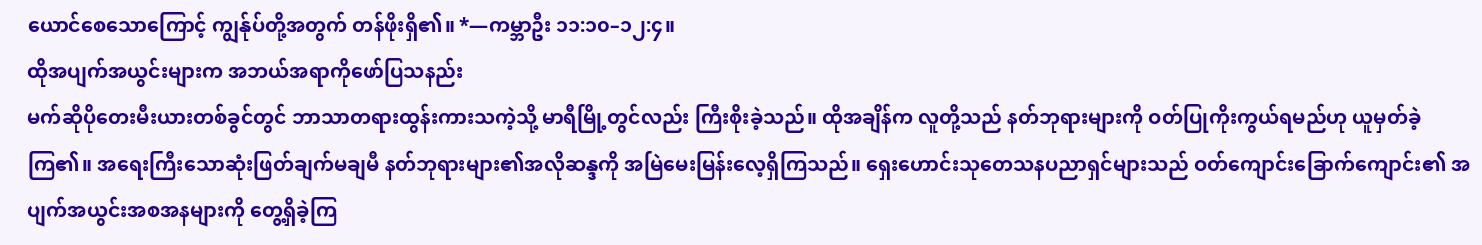ယောင်စေသောကြောင့် ကျွန်ုပ်တို့အတွက် တန်ဖိုးရှိ၏။ *—ကမ္ဘာဦး ၁၁:၁၀–၁၂:၄။
ထိုအပျက်အယွင်းများက အဘယ်အရာကိုဖော်ပြသနည်း
မက်ဆိုပိုတေးမီးယားတစ်ခွင်တွင် ဘာသာတရားထွန်းကားသကဲ့သို့ မာရီမြို့တွင်လည်း ကြီးစိုးခဲ့သည်။ ထိုအချိန်က လူတို့သည် နတ်ဘုရားများကို ဝတ်ပြုကိုးကွယ်ရမည်ဟု ယူမှတ်ခဲ့ကြ၏။ အရေးကြီးသောဆုံးဖြတ်ချက်မချမီ နတ်ဘုရားများ၏အလိုဆန္ဒကို အမြဲမေးမြန်းလေ့ရှိကြသည်။ ရှေးဟောင်းသုတေသနပညာရှင်များသည် ဝတ်ကျောင်းခြောက်ကျောင်း၏ အပျက်အယွင်းအစအနများကို တွေ့ရှိခဲ့ကြ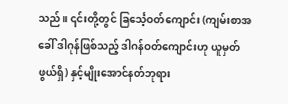သည်။ ၎င်းတို့တွင် ခြင်္သေ့ဝတ်ကျောင်း (ကျမ်းစာအခေါ် ဒါဂုန်ဖြစ်သည့် ဒါဂန်ဝတ်ကျောင်းဟု ယူမှတ်ဖွယ်ရှိ) နှင့်မျိုးအောင်နတ်ဘုရား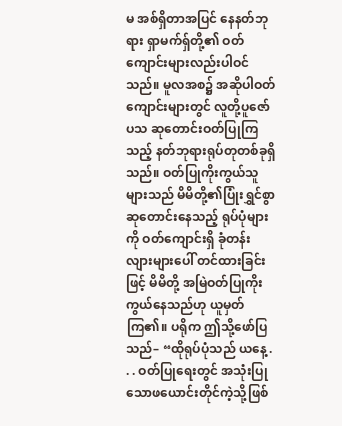မ အစ်ရှိတာအပြင် နေနတ်ဘုရား ရှာမက်ရှ်တို့၏ ဝတ်ကျောင်းများလည်းပါဝင်သည်။ မူလအစ၌ အဆိုပါဝတ်ကျောင်းများတွင် လူတို့ပူဇော်ပသ ဆုတောင်းဝတ်ပြုကြသည့် နတ်ဘုရားရုပ်တုတစ်ခုရှိသည်။ ဝတ်ပြုကိုးကွယ်သူများသည် မိမိတို့၏ပြုံးရွှင်စွာဆုတောင်းနေသည့် ရုပ်ပုံများကို ဝတ်ကျောင်းရှိ ခုံတန်းလျားများပေါ် တင်ထားခြင်းဖြင့် မိမိတို့ အမြဲဝတ်ပြုကိုးကွယ်နေသည်ဟု ယူမှတ်ကြ၏။ ပရိုက ဤသို့ဖော်ပြသည်– “ထိုရုပ်ပုံသည် ယနေ့ . . . ဝတ်ပြုရေးတွင် အသုံးပြုသောဖယောင်းတိုင်ကဲ့သို့ဖြစ်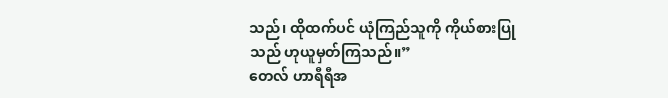သည်၊ ထိုထက်ပင် ယုံကြည်သူကို ကိုယ်စားပြုသည် ဟုယူမှတ်ကြသည်။”
တေလ် ဟာရီရီအ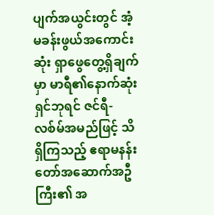ပျက်အယွင်းတွင် အံ့မခန်းဖွယ်အကောင်းဆုံး ရှာဖွေတွေ့ရှိချက်မှာ မာရီ၏နောက်ဆုံးရှင်ဘုရင် ဇင်ရီ-လစ်မ်အမည်ဖြင့် သိရှိကြသည့် ဧရာမနန်းတော်အဆောက်အဦကြီး၏ အ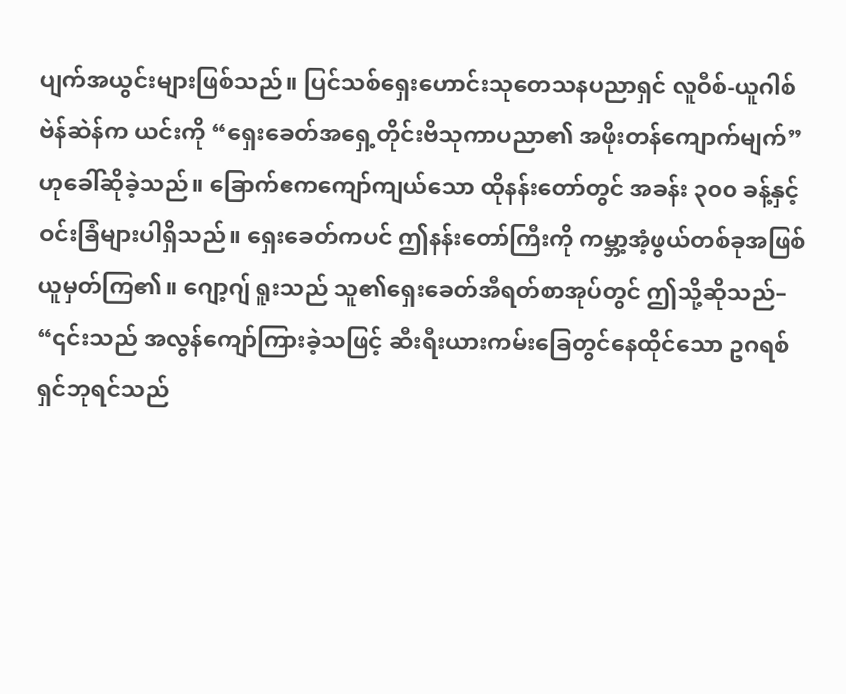ပျက်အယွင်းများဖြစ်သည်။ ပြင်သစ်ရှေးဟောင်းသုတေသနပညာရှင် လူဝီစ်-ယူဂါစ် ဗဲန်ဆဲန်က ယင်းကို “ရှေးခေတ်အရှေ့တိုင်းဗိသုကာပညာ၏ အဖိုးတန်ကျောက်မျက်” ဟုခေါ်ဆိုခဲ့သည်။ ခြောက်ဧကကျော်ကျယ်သော ထိုနန်းတော်တွင် အခန်း ၃၀၀ ခန့်နှင့် ဝင်းခြံများပါရှိသည်။ ရှေးခေတ်ကပင် ဤနန်းတော်ကြီးကို ကမ္ဘာ့အံ့ဖွယ်တစ်ခုအဖြစ် ယူမှတ်ကြ၏။ ဂျော့ဂျ် ရူးသည် သူ၏ရှေးခေတ်အီရတ်စာအုပ်တွင် ဤသို့ဆိုသည်– “၎င်းသည် အလွန်ကျော်ကြားခဲ့သဖြင့် ဆီးရီးယားကမ်းခြေတွင်နေထိုင်သော ဥဂရစ်ရှင်ဘုရင်သည်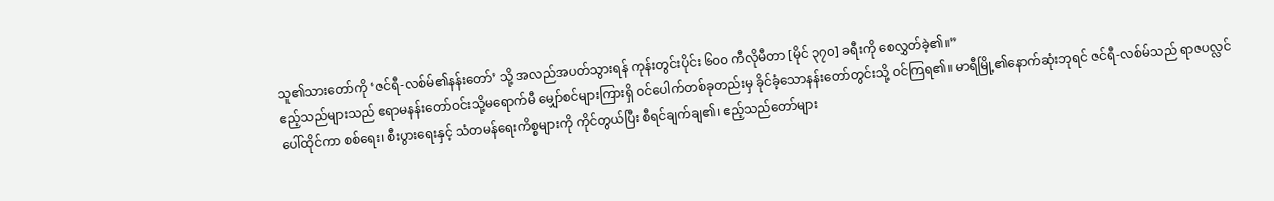သူ၏သားတော်ကို ‘ဇင်ရီ-လစ်မ်၏နန်းတော်’ သို့ အလည်အပတ်သွားရန် ကုန်းတွင်းပိုင်း ၆၀၀ ကီလိုမီတာ [မိုင် ၃၇၀] ခရီးကို စေလွှတ်ခဲ့၏။”
ဧည့်သည်များသည် ဧရာမနန်းတော်ဝင်းသို့မရောက်မီ မျှော်စင်များကြားရှိ ဝင်ပေါက်တစ်ခုတည်းမှ ခိုင်ခံ့သောနန်းတော်တွင်းသို့ ဝင်ကြရ၏။ မာရီမြို့၏နောက်ဆုံးဘုရင် ဇင်ရီ-လစ်မ်သည် ရာဇပလ္လင်ပေါ်ထိုင်ကာ စစ်ရေး၊ စီးပွားရေးနှင့် သံတမန်ရေးကိစ္စများကို ကိုင်တွယ်ပြီး စီရင်ချက်ချ၏၊ ဧည့်သည်တော်များ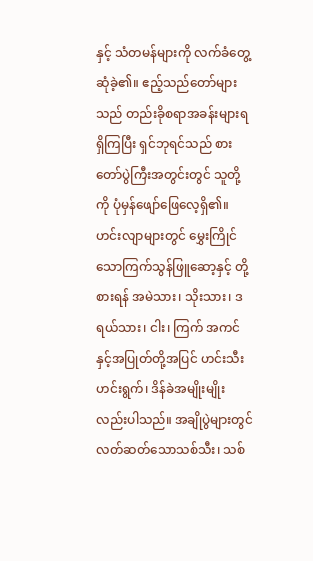နှင့် သံတမန်များကို လက်ခံတွေ့ဆုံခဲ့၏။ ဧည့်သည်တော်များသည် တည်းခိုစရာအခန်းများရရှိကြပြီး ရှင်ဘုရင်သည် စားတော်ပွဲကြီးအတွင်းတွင် သူတို့ကို ပုံမှန်ဖျော်ဖြေလေ့ရှိ၏။ ဟင်းလျာများတွင် မွှေးကြိုင်သောကြက်သွန်ဖြူဆော့နှင့် တို့စားရန် အမဲသား၊ သိုးသား၊ ဒရယ်သား၊ ငါး၊ ကြက် အကင်နှင့်အပြုတ်တို့အပြင် ဟင်းသီးဟင်းရွက်၊ ဒိန်ခဲအမျိုးမျိုးလည်းပါသည်။ အချိုပွဲများတွင် လတ်ဆတ်သောသစ်သီး၊ သစ်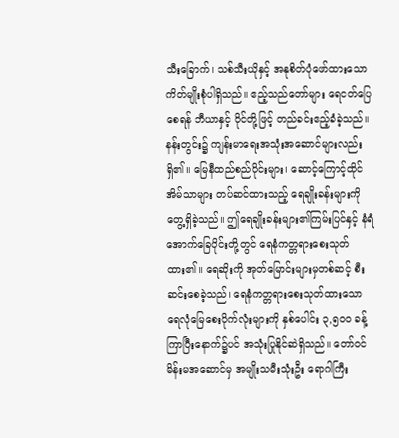သီးခြောက်၊ သစ်သီးယိုနှင့် အနုစိတ်ပုံဖော်ထားသောကိတ်မျိုးစုံပါရှိသည်။ ဧည့်သည်တော်များ ရေငတ်ပြေစေရန် ဘီယာနှင့် ဝိုင်တို့ဖြင့် တည်ခင်းဧည့်ခံခဲ့သည်။
နန်းတွင်း၌ ကျန်းမာရေးအသုံးအဆောင်များလည်းရှိ၏။ မြေနီထည်စည်ပိုင်းများ၊ ဆောင့်ကြောင့်ထိုင်အိမ်သာများ တပ်ဆင်ထားသည့် ရေချိုးခန်းများကို တွေ့ရှိခဲ့သည်။ ဤရေချိုးခန်းများ၏ကြမ်းပြင်နှင့် နံရံအောက်ခြေပိုင်းတို့တွင် ရေနံကတ္တရားစေးသုတ်ထား၏။ ရေဆိုးကို အုတ်မြောင်းများမှတစ်ဆင့် စီးဆင်းစေခဲ့သည်၊ ရေနံကတ္တရားစေးသုတ်ထားသော ရေလုံမြေစေးပိုက်လုံးများကို နှစ်ပေါင်း ၃,၅၀၀ ခန့်ကြာပြီးနောက်၌ပင် အသုံးပြုနိုင်ဆဲရှိသည်။ တော်ဝင်မိန်းမအဆောင်မှ အမျိုးသမီးသုံးဦး ရောဂါကြီး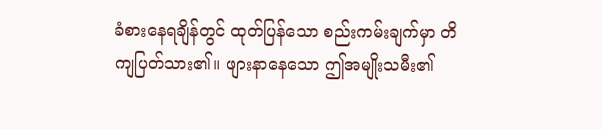ခံစားနေရချိန်တွင် ထုတ်ပြန်သော စည်းကမ်းချက်မှာ တိကျပြတ်သား၏။ ဖျားနာနေသော ဤအမျိုးသမီး၏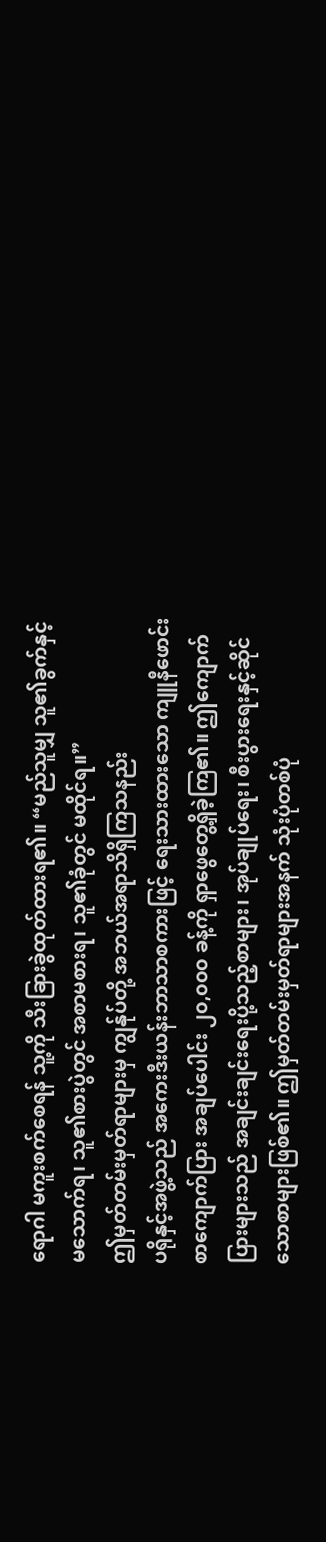ရောဂါ မကူးစက်စေရန် သူ့ကို သီးခြားခွဲထုတ်ထားရ၏။ “မည်သူမျှ သူ၏ခွက်နှင့် မသောက်ရ၊ သူ၏စားပွဲတွင် အစာမစားရ၊ သူ၏ခုံတွင် မထိုင်ရ။”
ဤမှတ်တမ်းမှတ်ရာများမှ ကျွန်ုပ်တို့ အဘယ်အရာသိရှိကြသနည်း
ပရိုနှင့်အဖွဲ့သည် အကေးဒီးယန်းဘာသာစကားဖြင့် ရေးသားထားသော ကျူနီဖောင်းစာကျောက်ပြား အချပ်ပေါင်း ၂၀,၀၀၀ ခန့်ကို ရှာဖွေတွေ့ရှိခဲ့ကြ၏။ ဤကျောက်ပြားများသည် အချင်းချင်းရေးပို့သည့်စာများ၊ အုပ်ချုပ်ရေး၊ စီးပွားရေးနှင့်ဆိုင်သောစာများဖြစ်၏။ ဤမှတ်တမ်းမှတ်ရာများအနက် သုံးပုံတစ်ပုံ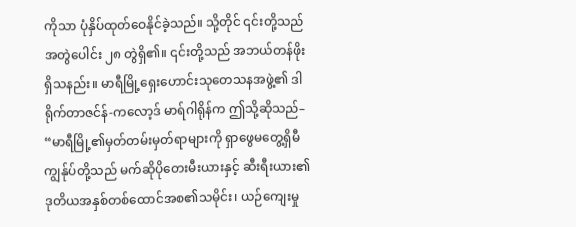ကိုသာ ပုံနှိပ်ထုတ်ဝေနိုင်ခဲ့သည်။ သို့တိုင် ၎င်းတို့သည် အတွဲပေါင်း ၂၈ တွဲရှိ၏။ ၎င်းတို့သည် အဘယ်တန်ဖိုးရှိသနည်း။ မာရီမြို့ရှေးဟောင်းသုတေသနအဖွဲ့၏ ဒါရိုက်တာဇင်န်-ကလော့ဒ် မာရ်ဂါရိုန်က ဤသို့ဆိုသည်– “မာရီမြို့၏မှတ်တမ်းမှတ်ရာများကို ရှာဖွေမတွေ့ရှိမီ ကျွန်ုပ်တို့သည် မက်ဆိုပိုတေးမီးယားနှင့် ဆီးရီးယား၏ ဒုတိယအနှစ်တစ်ထောင်အစ၏သမိုင်း၊ ယဉ်ကျေးမှု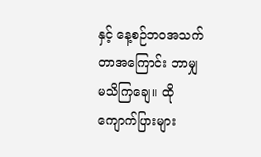နှင့် နေ့စဉ်ဘဝအသက်တာအကြောင်း ဘာမျှမသိကြချေ။ ထိုကျောက်ပြားများ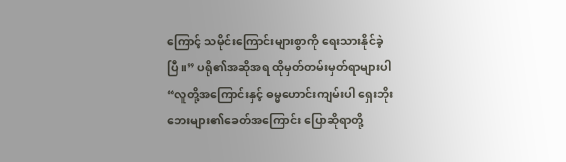ကြောင့် သမိုင်းကြောင်းများစွာကို ရေးသားနိုင်ခဲ့ပြီ။” ပရို၏အဆိုအရ ထိုမှတ်တမ်းမှတ်ရာများပါ “လူတို့အကြောင်းနှင့် ဓမ္မဟောင်းကျမ်းပါ ရှေးဘိုးဘေးများ၏ခေတ်အကြောင်း ပြောဆိုရာတို့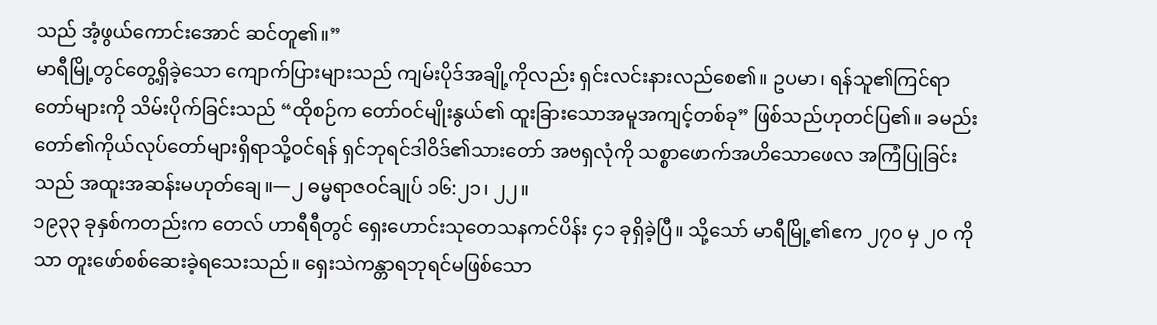သည် အံ့ဖွယ်ကောင်းအောင် ဆင်တူ၏။”
မာရီမြို့တွင်တွေ့ရှိခဲ့သော ကျောက်ပြားများသည် ကျမ်းပိုဒ်အချို့ကိုလည်း ရှင်းလင်းနားလည်စေ၏။ ဥပမာ၊ ရန်သူ၏ကြင်ရာတော်များကို သိမ်းပိုက်ခြင်းသည် “ထိုစဉ်က တော်ဝင်မျိုးနွယ်၏ ထူးခြားသောအမူအကျင့်တစ်ခု” ဖြစ်သည်ဟုတင်ပြ၏။ ခမည်းတော်၏ကိုယ်လုပ်တော်များရှိရာသို့ဝင်ရန် ရှင်ဘုရင်ဒါဝိဒ်၏သားတော် အဗရှလုံကို သစ္စာဖောက်အဟိသောဖေလ အကြံပြုခြင်းသည် အထူးအဆန်းမဟုတ်ချေ။—၂ ဓမ္မရာဇဝင်ချုပ် ၁၆:၂၁၊ ၂၂။
၁၉၃၃ ခုနှစ်ကတည်းက တေလ် ဟာရီရီတွင် ရှေးဟောင်းသုတေသနကင်ပိန်း ၄၁ ခုရှိခဲ့ပြီ။ သို့သော် မာရီမြို့၏ဧက ၂၇၀ မှ ၂၀ ကိုသာ တူးဖော်စစ်ဆေးခဲ့ရသေးသည်။ ရှေးသဲကန္တာရဘုရင်မဖြစ်သော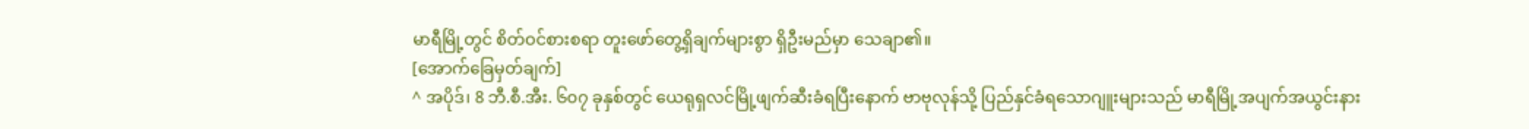မာရီမြို့တွင် စိတ်ဝင်စားစရာ တူးဖော်တွေ့ရှိချက်များစွာ ရှိဦးမည်မှာ သေချာ၏။
[အောက်ခြေမှတ်ချက်]
^ အပိုဒ်၊ 8 ဘီ.စီ.အီး. ၆၀၇ ခုနှစ်တွင် ယေရုရှလင်မြို့ဖျက်ဆီးခံရပြီးနောက် ဗာဗုလုန်သို့ ပြည်နှင်ခံရသောဂျူးများသည် မာရီမြို့အပျက်အယွင်းနား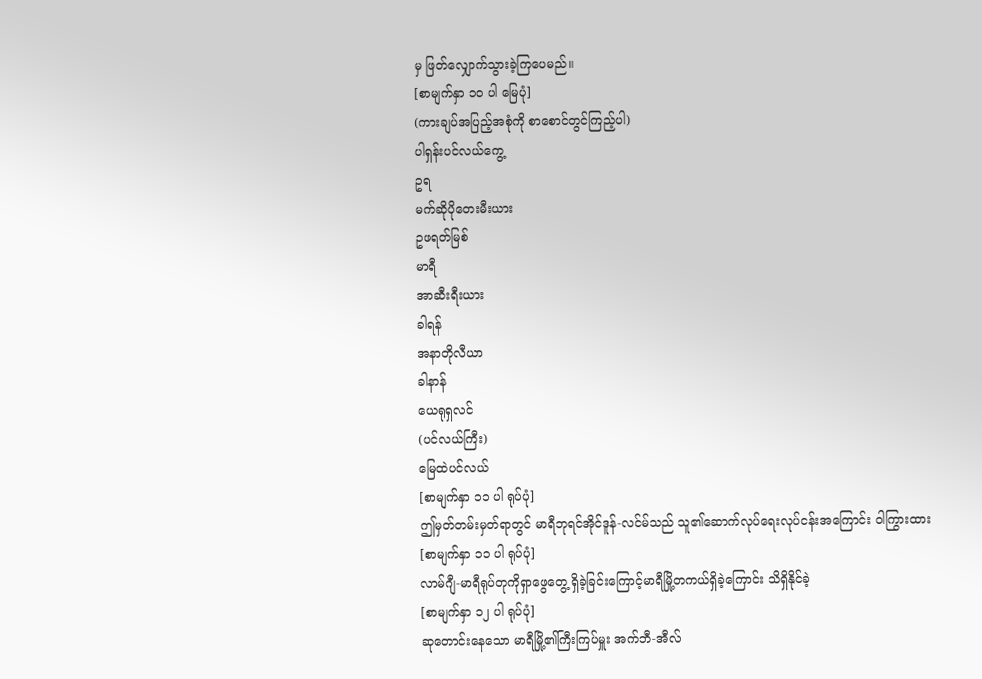မှ ဖြတ်လျှောက်သွားခဲ့ကြပေမည်။
[စာမျက်နှာ ၁၀ ပါ မြေပုံ]
(ကားချပ်အပြည့်အစုံကို စာစောင်တွင်ကြည့်ပါ)
ပါရှန်းပင်လယ်ကွေ့
ဥရ
မက်ဆိုပိုတေးမီးယား
ဥဖရတ်မြစ်
မာရီ
အာဆီးရီးယား
ခါရန်
အနာတိုလီယာ
ခါနာန်
ယေရုရှလင်
(ပင်လယ်ကြီး)
မြေထဲပင်လယ်
[စာမျက်နှာ ၁၁ ပါ ရုပ်ပုံ]
ဤမှတ်တမ်းမှတ်ရာတွင် မာရီဘုရင်အိုင်ဒူန်-လင်မ်သည် သူ၏ဆောက်လုပ်ရေးလုပ်ငန်းအကြောင်း ဝါကြွားထား
[စာမျက်နှာ ၁၁ ပါ ရုပ်ပုံ]
လာမ်ဂျီ-မာရီရုပ်တုကိုရှာဖွေတွေ့ ရှိခဲ့ခြင်းကြောင့်မာရီမြို့တကယ်ရှိခဲ့ကြောင်း သိရှိနိုင်ခဲ့
[စာမျက်နှာ ၁၂ ပါ ရုပ်ပုံ]
ဆုတောင်းနေသော မာရီမြို့၏ကြီးကြပ်မှူး အက်ဘီ-အီလ်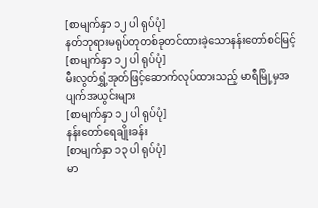[စာမျက်နှာ ၁၂ ပါ ရုပ်ပုံ]
နတ်ဘုရားမရုပ်တုတစ်ခုတင်ထားခဲ့သောနန်းတော်စင်မြင့်
[စာမျက်နှာ ၁၂ ပါ ရုပ်ပုံ]
မီးလွတ်ရွှံ့အုတ်ဖြင့်ဆောက်လုပ်ထားသည့် မာရီမြို့မှအပျက်အယွင်းများ
[စာမျက်နှာ ၁၂ ပါ ရုပ်ပုံ]
နန်းတော်ရေချိုးခန်း
[စာမျက်နှာ ၁၃ ပါ ရုပ်ပုံ]
မာ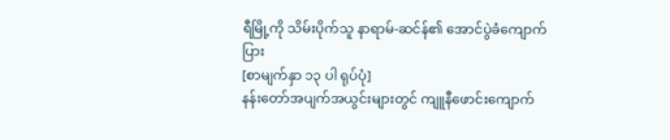ရီမြို့ကို သိမ်းပိုက်သူ နာရာမ်-ဆင်န်၏ အောင်ပွဲခံကျောက်ပြား
[စာမျက်နှာ ၁၃ ပါ ရုပ်ပုံ]
နန်းတော်အပျက်အယွင်းများတွင် ကျူနီဖောင်းကျောက်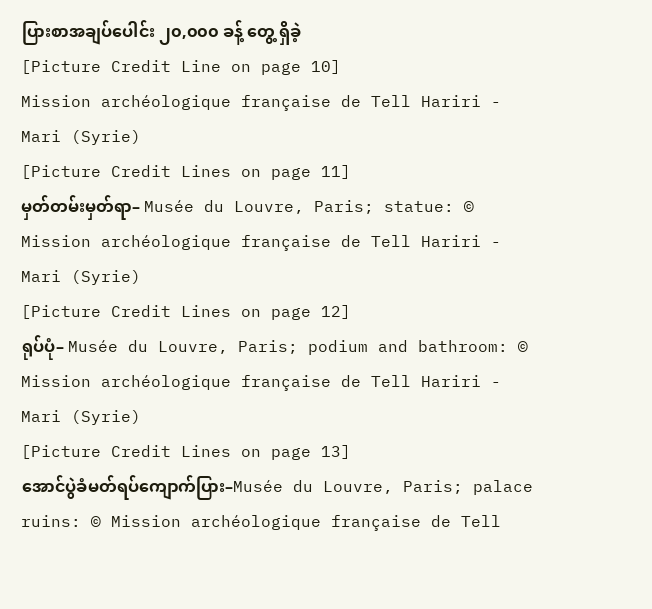ပြားစာအချပ်ပေါင်း ၂၀,၀၀၀ ခန့် တွေ့ ရှိခဲ့
[Picture Credit Line on page 10]
Mission archéologique française de Tell Hariri - Mari (Syrie)
[Picture Credit Lines on page 11]
မှတ်တမ်းမှတ်ရာ– Musée du Louvre, Paris; statue: © Mission archéologique française de Tell Hariri - Mari (Syrie)
[Picture Credit Lines on page 12]
ရုပ်ပုံ– Musée du Louvre, Paris; podium and bathroom: © Mission archéologique française de Tell Hariri - Mari (Syrie)
[Picture Credit Lines on page 13]
အောင်ပွဲခံမတ်ရပ်ကျောက်ပြား–Musée du Louvre, Paris; palace ruins: © Mission archéologique française de Tell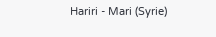Hariri - Mari (Syrie)